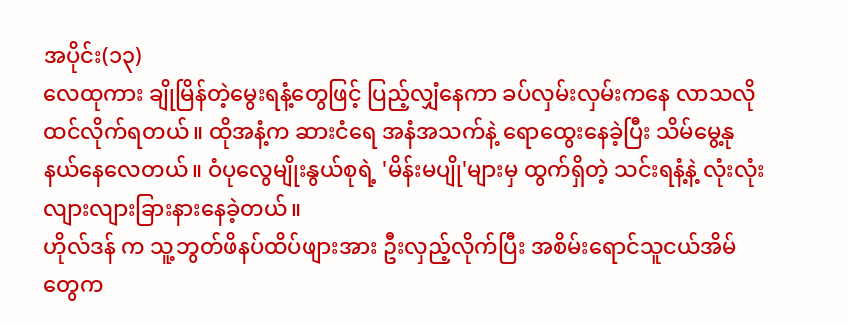အပိုင်း(၁၃)
လေထုကား ချိုမြိန်တဲ့မွေးရနံ့တွေဖြင့် ပြည့်လျှံနေကာ ခပ်လှမ်းလှမ်းကနေ လာသလို ထင်လိုက်ရတယ်။ ထိုအနံ့က ဆားငံရေ အနံအသက်နဲ့ ရောထွေးနေခဲ့ပြီး သိမ်မွေ့နုနယ်နေလေတယ်။ ဝံပုလွေမျိုးနွယ်စုရဲ့ 'မိန်းမပျို'များမှ ထွက်ရှိတဲ့ သင်းရနံ့နဲ့ လုံးလုံးလျားလျားခြားနားနေခဲ့တယ်။
ဟိုလ်ဒန် က သူ့ဘွတ်ဖိနပ်ထိပ်ဖျားအား ဦးလှည့်လိုက်ပြီး အစိမ်းရောင်သူငယ်အိမ်တွေက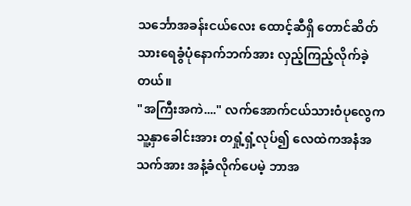သင်္ဘောအခန်းငယ်လေး ထောင့်ဆီရှိ တောင်ဆိတ်သားရေခွံပုံနောက်ဘက်အား လှည့်ကြည့်လိုက်ခဲ့တယ်။
"အကြီးအကဲ...." လက်အောက်ငယ်သားဝံပုလွေက သူ့နှာခေါင်းအား တရှုံ့ရှံ့လုပ်၍ လေထဲကအနံအသက်အား အနံ့ခံလိုက်ပေမဲ့ ဘာအ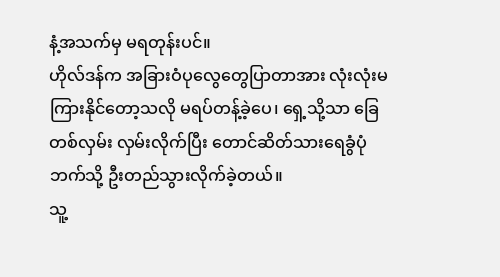နံ့အသက်မှ မရတုန်းပင်။
ဟိုလ်ဒန်က အခြားဝံပုလွေတွေပြာတာအား လုံးလုံးမကြားနိုင်တော့သလို မရပ်တန့်ခဲ့ပေ၊ ရှေ့သို့သာ ခြေတစ်လှမ်း လှမ်းလိုက်ပြီး တောင်ဆိတ်သားရေခွံပုံဘက်သို့ ဦးတည်သွားလိုက်ခဲ့တယ်။
သူ့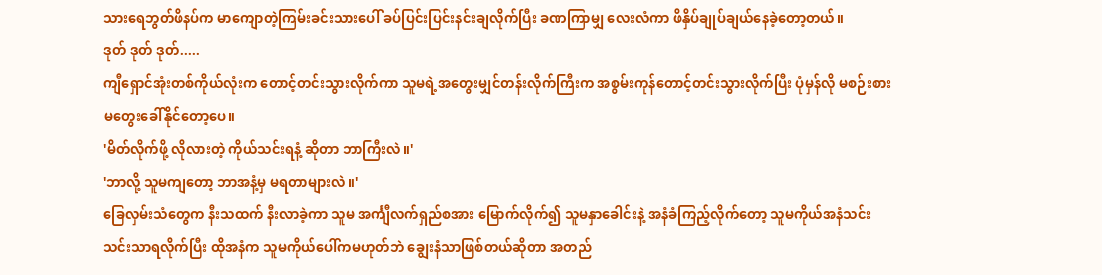သားရေဘွတ်ဖိနပ်က မာကျောတဲ့ကြမ်းခင်းသားပေါ် ခပ်ပြင်းပြင်းနင်းချလိုက်ပြီး ခဏကြာမျှ လေးလံကာ ဖိနှိပ်ချုပ်ချယ်နေခဲ့တော့တယ်။
ဒုတ် ဒုတ် ဒုတ်.....
ကျီရှောင်အုံးတစ်ကိုယ်လုံးက တောင့်တင်းသွားလိုက်ကာ သူမရဲ့အတွေးမျှင်တန်းလိုက်ကြီးက အစွမ်းကုန်တောင့်တင်းသွားလိုက်ပြီး ပုံမှန်လို မစဉ်းစားမတွေးခေါ်နိုင်တော့ပေ။
'မိတ်လိုက်ဖို့ လိုလားတဲ့ ကိုယ်သင်းရနံ့ ဆိုတာ ဘာကြီးလဲ။'
'ဘာလို့ သူမကျတော့ ဘာအနံ့မှ မရတာများလဲ။'
ခြေလှမ်းသံတွေက နီးသထက် နီးလာခဲ့ကာ သူမ အင်္ကျီလက်ရှည်စအား မြောက်လိုက်၍ သူမနှာခေါင်းနဲ့ အနံခံကြည့်လိုက်တော့ သူမကိုယ်အနံသင်းသင်းသာရလိုက်ပြီး ထိုအနံက သူမကိုယ်ပေါ်ကမဟုတ်ဘဲ ချွေးနံသာဖြစ်တယ်ဆိုတာ အတည်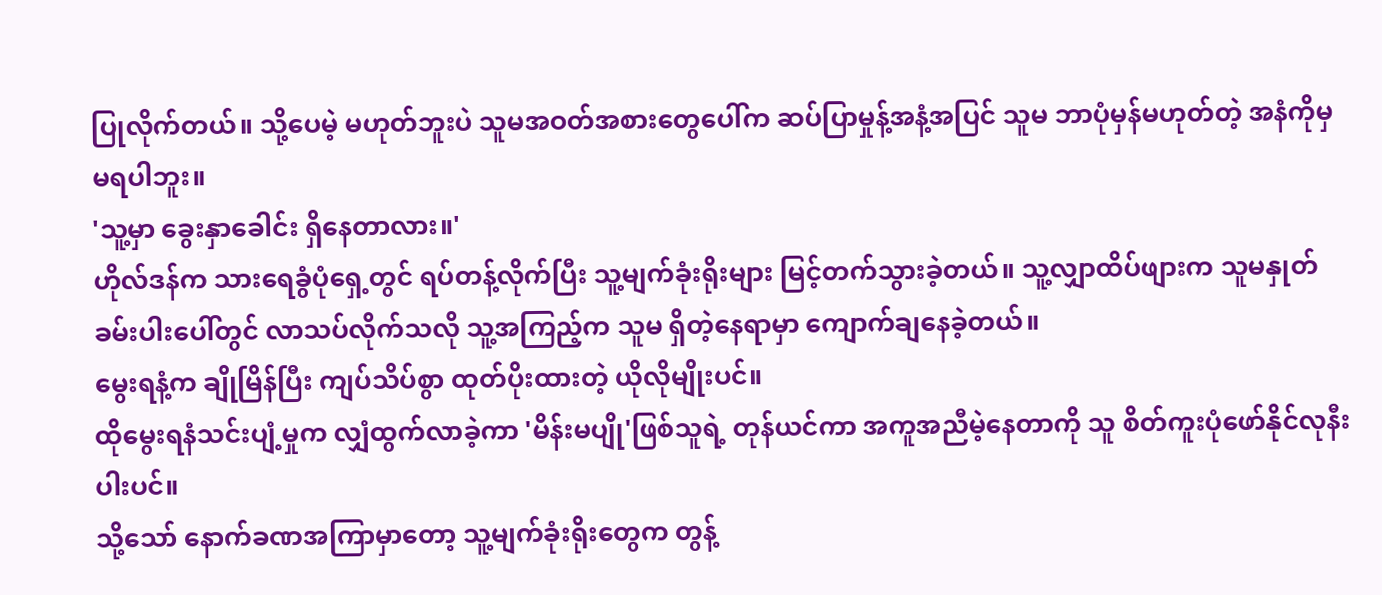ပြုလိုက်တယ်။ သို့ပေမဲ့ မဟုတ်ဘူးပဲ သူမအဝတ်အစားတွေပေါ်က ဆပ်ပြာမှုန့်အနံ့အပြင် သူမ ဘာပုံမှန်မဟုတ်တဲ့ အနံကိုမှ မရပါဘူး။
'သူ့မှာ ခွေးနှာခေါင်း ရှိနေတာလား။'
ဟိုလ်ဒန်က သားရေခွံပုံရှေ့တွင် ရပ်တန့်လိုက်ပြီး သူ့မျက်ခုံးရိုးများ မြင့်တက်သွားခဲ့တယ်။ သူ့လျှာထိပ်ဖျားက သူမနှုတ်ခမ်းပါးပေါ်တွင် လာသပ်လိုက်သလို သူ့အကြည့်က သူမ ရှိတဲ့နေရာမှာ ကျောက်ချနေခဲ့တယ်။
မွေးရနံ့က ချိုမြိန်ပြီး ကျပ်သိပ်စွာ ထုတ်ပိုးထားတဲ့ ယိုလိုမျိုးပင်။
ထိုမွေးရနံသင်းပျံ့မှုက လျှံထွက်လာခဲ့ကာ 'မိန်းမပျို'ဖြစ်သူရဲ့ တုန်ယင်ကာ အကူအညီမဲ့နေတာကို သူ စိတ်ကူးပုံဖော်နိုင်လုနီးပါးပင်။
သို့သော် နောက်ခဏအကြာမှာတော့ သူ့မျက်ခုံးရိုးတွေက တွန့်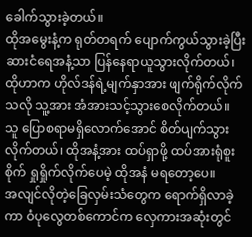ခေါက်သွားခဲ့တယ်။
ထိုအမွေးနံ့က ရုတ်တရက် ပျောက်ကွယ်သွားခဲ့ပြီး ဆားငံရေအနံ့သာ ပြန်နေရာယူသွားလိုက်တယ်၊ ထိုဟာက ဟိုလ်ဒန်ရဲ့မျက်နှာအား ဖျက်ရိုက်လိုက်သလို သူ့အား အံအားသင့်သွားစေလိုက်တယ်။
သူ ပြောစရာမရှိလောက်အောင် စိတ်ပျက်သွားလိုက်တယ်၊ ထိုအနံ့အား ထပ်ရှာဖို့ ထပ်အားရုံစူးစိုက် ရှုရှိုက်လိုက်ပေမဲ့ ထိုအနံ မရတော့ပေ။
အလျင်လိုတဲ့ခြေလှမ်းသံတွေက ရောက်ရှိလာခဲ့ကာ ဝံပုလွေတစ်ကောင်က လှေကားအဆုံးတွင်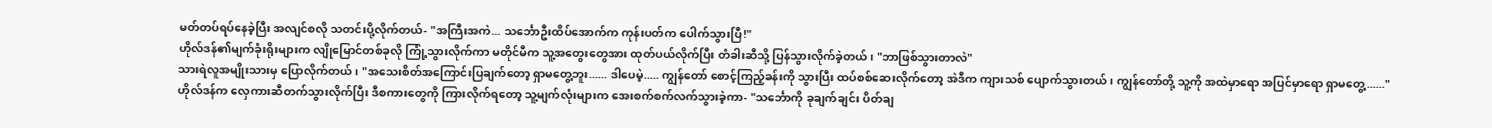မတ်တပ်ရပ်နေခဲ့ပြီး အလျင်စလို သတင်းပို့လိုက်တယ်- "အကြီးအကဲ... သင်္ဘောဦးထိပ်အောက်က ကုန်းပတ်က ပေါက်သွားပြီ!"
ဟိုလ်ဒန်၏မျက်ခုံးရိုးများက လျိုမြောင်တစ်ခုလို ကြုံ့သွားလိုက်ကာ မတိုင်မီက သူ့အတွေးတွေအား ထုတ်ပယ်လိုက်ပြီး တံခါးဆီသို့ ပြန်သွားလိုက်ခဲ့တယ်၊ "ဘာဖြစ်သွားတာလဲ"
သားရဲလူအမျိုးသားမှ ပြောလိုက်တယ်၊ "အသေးစိတ်အကြောင်းပြချက်တော့ ရှာမတွေ့ဘူး...... ဒါပေမဲ့..... ကျွန်တော် စောင့်ကြည့်ခန်းကို သွားပြီး ထပ်စစ်ဆေးလိုက်တော့ အဲဒီက ကျားသစ် ပျောက်သွားတယ်၊ ကျွန်တော်တို့ သူ့ကို အထဲမှာရော အပြင်မှာရော ရှာမတွေ့......"
ဟိုလ်ဒန်က လှေကားဆီတက်သွားလိုက်ပြီး ဒီစကားတွေကို ကြားလိုက်ရတော့ သူ့မျက်လုံးများက အေးစက်စက်လက်သွားခဲ့ကာ- "သင်္ဘောကို ခုချက်ချင်း ပိတ်ချ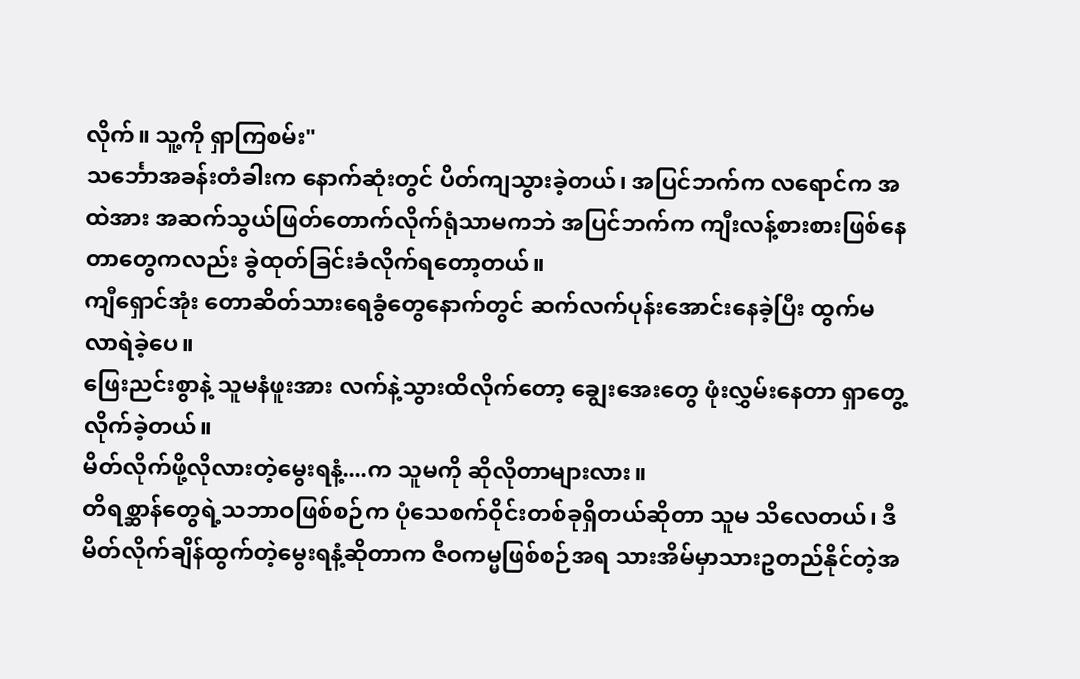လိုက်။ သူ့ကို ရှာကြစမ်း"
သင်္ဘောအခန်းတံခါးက နောက်ဆုံးတွင် ပိတ်ကျသွားခဲ့တယ်၊ အပြင်ဘက်က လရောင်က အထဲအား အဆက်သွယ်ဖြတ်တောက်လိုက်ရုံသာမကဘဲ အပြင်ဘက်က ကျီးလန့်စားစားဖြစ်နေတာတွေကလည်း ခွဲထုတ်ခြင်းခံလိုက်ရတော့တယ်။
ကျီရှောင်အုံး တောဆိတ်သားရေခွံတွေနောက်တွင် ဆက်လက်ပုန်းအောင်းနေခဲ့ပြီး ထွက်မလာရဲခဲ့ပေ။
ဖြေးညင်းစွာနဲ့ သူမနံဖူးအား လက်နဲ့သွားထိလိုက်တော့ ချွေးအေးတွေ ဖုံးလွှမ်းနေတာ ရှာတွေ့လိုက်ခဲ့တယ်။
မိတ်လိုက်ဖို့လိုလားတဲ့မွေးရနံ့....က သူမကို ဆိုလိုတာများလား။
တိရစ္ဆာန်တွေရဲ့သဘာဝဖြစ်စဉ်က ပုံသေစက်ဝိုင်းတစ်ခုရှိတယ်ဆိုတာ သူမ သိလေတယ်၊ ဒီမိတ်လိုက်ချိန်ထွက်တဲ့မွေးရနံ့ဆိုတာက ဇီဝကမ္မဖြစ်စဉ်အရ သားအိမ်မှာသားဥတည်နိုင်တဲ့အ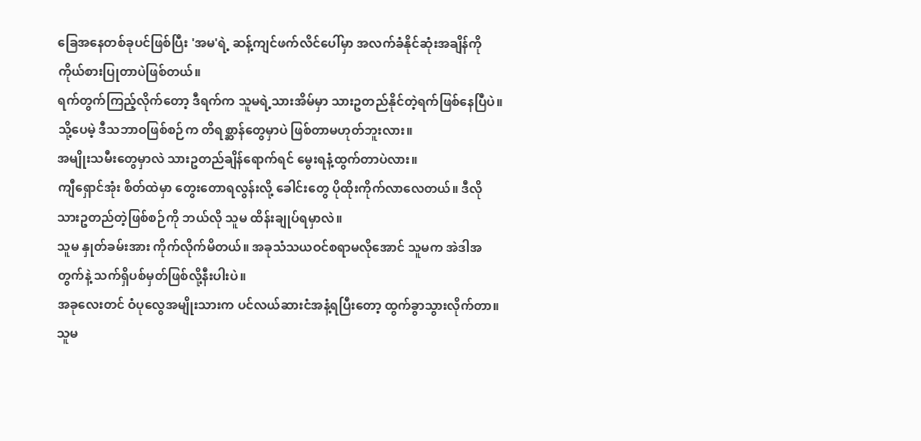ခြေအနေတစ်ခုပင်ဖြစ်ပြီး 'အမ'ရဲ့ ဆန့်ကျင်ဖက်လိင်ပေါ်မှာ အလက်ခံနိုင်ဆုံးအချိန်ကို ကိုယ်စားပြုတာပဲဖြစ်တယ်။
ရက်တွက်ကြည့်လိုက်တော့ ဒီရက်က သူမရဲ့သားအိမ်မှာ သားဥတည်နိုင်တဲ့ရက်ဖြစ်နေပြီပဲ။
သို့ပေမဲ့ ဒီသဘာဝဖြစ်စဉ်က တိရစ္ဆာန်တွေမှာပဲ ဖြစ်တာမဟုတ်ဘူးလား။
အမျိုးသမီးတွေမှာလဲ သားဥတည်ချိန်ရောက်ရင် မွေးရနံ့ထွက်တာပဲလား။
ကျီရှောင်အုံး စိတ်ထဲမှာ တွေးတောရလွန်းလို့ ခေါင်းတွေ ပိုထိုးကိုက်လာလေတယ်။ ဒီလိုသားဥတည်တဲ့ဖြစ်စဉ်ကို ဘယ်လို သူမ ထိန်းချုပ်ရမှာလဲ။
သူမ နှုတ်ခမ်းအား ကိုက်လိုက်မိတယ်။ အခုသံသယဝင်စရာမလိုအောင် သူမက အဲဒါအတွက်နဲ့ သက်ရှိပစ်မှတ်ဖြစ်လို့နီးပါးပဲ။
အခုလေးတင် ဝံပုလွေအမျိုးသားက ပင်လယ်ဆားငံအနံ့ရပြီးတော့ ထွက်ခွာသွားလိုက်တာ။ သူမ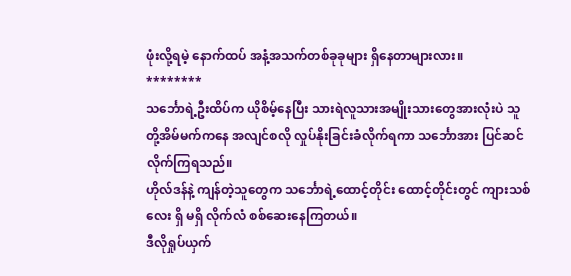ဖုံးလို့ရမဲ့ နောက်ထပ် အနံ့အသက်တစ်ခုခုများ ရှိနေတာများလား။
********
သင်္ဘောရဲ့ဦးထိပ်က ယိုစိမ့်နေပြီး သားရဲလူသားအမျိုးသားတွေအားလုံးပဲ သူတို့အိမ်မက်ကနေ အလျင်စလို လှုပ်နိုးခြင်းခံလိုက်ရကာ သင်္ဘောအား ပြင်ဆင်လိုက်ကြရသည်။
ဟိုလ်ဒန်နဲ့ ကျန်တဲ့သူတွေက သင်္ဘောရဲ့ထောင့်တိုင်း ထောင့်တိုင်းတွင် ကျားသစ်လေး ရှိ မရှိ လိုက်လံ စစ်ဆေးနေကြတယ်။
ဒီလိုရှုပ်ယှက်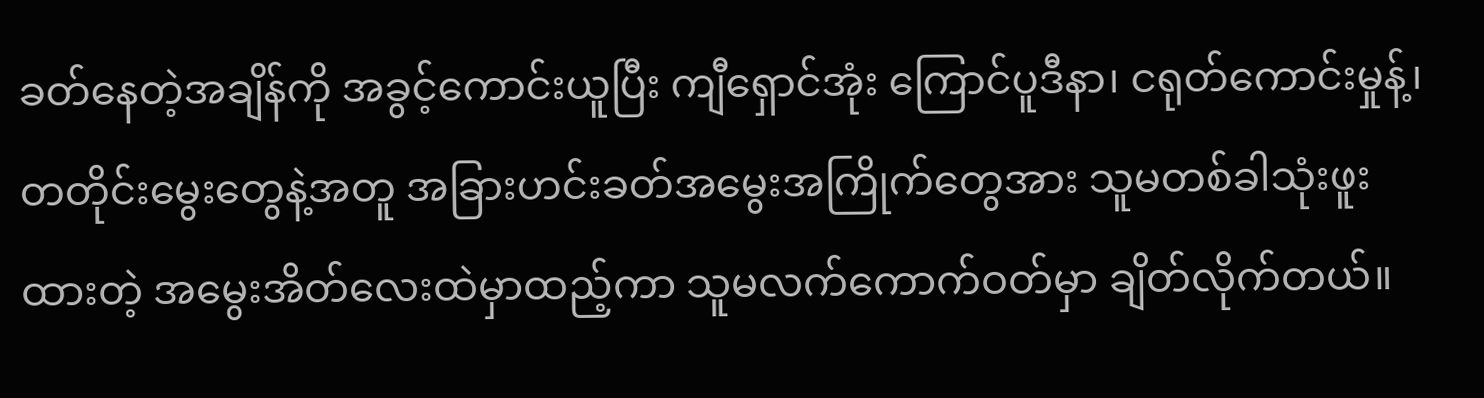ခတ်နေတဲ့အချိန်ကို အခွင့်ကောင်းယူပြီး ကျီရှောင်အုံး ကြောင်ပူဒီနာ၊ ငရုတ်ကောင်းမှုန့်၊ တတိုင်းမွေးတွေနဲ့အတူ အခြားဟင်းခတ်အမွေးအကြိုက်တွေအား သူမတစ်ခါသုံးဖူးထားတဲ့ အမွေးအိတ်လေးထဲမှာထည့်ကာ သူမလက်ကောက်ဝတ်မှာ ချိတ်လိုက်တယ်။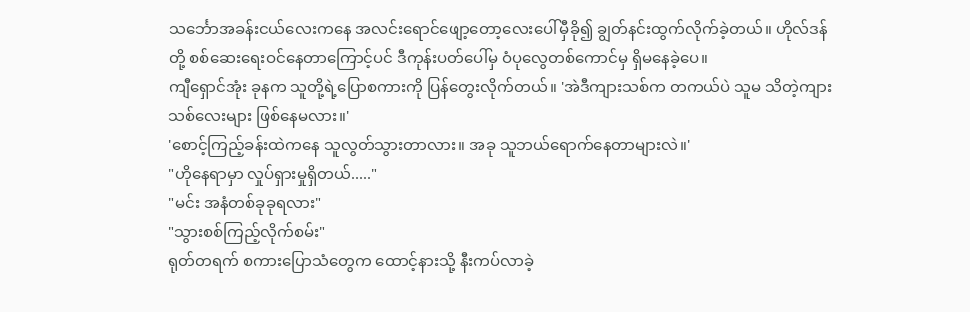သင်္ဘောအခန်းငယ်လေးကနေ အလင်းရောင်ဖျော့တော့လေးပေါ်မှီခို၍ ချွတ်နင်းထွက်လိုက်ခဲ့တယ်။ ဟိုလ်ဒန်တို့ စစ်ဆေးရေးဝင်နေတာကြောင့်ပင် ဒီကုန်းပတ်ပေါ်မှ ဝံပုလွေတစ်ကောင်မှ ရှိမနေခဲ့ပေ။
ကျီရှောင်အုံး ခုနက သူတို့ရဲ့ပြောစကားကို ပြန်တွေးလိုက်တယ်။ 'အဲဒီကျားသစ်က တကယ်ပဲ သူမ သိတဲ့ကျားသစ်လေးများ ဖြစ်နေမလား။'
'စောင့်ကြည့်ခန်းထဲကနေ သူလွတ်သွားတာလား။ အခု သူဘယ်ရောက်နေတာများလဲ။'
"ဟိုနေရာမှာ လှုပ်ရှားမှုရှိတယ်....."
"မင်း အနံတစ်ခုခုရလား"
"သွားစစ်ကြည့်လိုက်စမ်း"
ရုတ်တရက် စကားပြောသံတွေက ထောင့်နားသို့ နီးကပ်လာခဲ့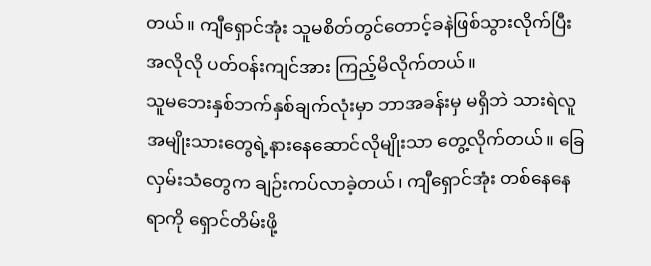တယ်။ ကျီရှောင်အုံး သူမစိတ်တွင်တောင့်ခနဲဖြစ်သွားလိုက်ပြီး အလိုလို ပတ်ဝန်းကျင်အား ကြည့်မိလိုက်တယ်။
သူမဘေးနှစ်ဘက်နှစ်ချက်လုံးမှာ ဘာအခန်းမှ မရှိဘဲ သားရဲလူအမျိုးသားတွေရဲ့နားနေဆောင်လိုမျိုးသာ တွေ့လိုက်တယ်။ ခြေလှမ်းသံတွေက ချဉ်းကပ်လာခဲ့တယ်၊ ကျီရှောင်အုံး တစ်နေနေရာကို ရှောင်တိမ်းဖို့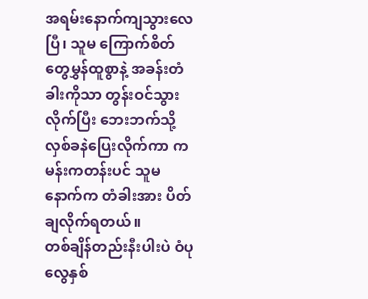အရမ်းနောက်ကျသွားလေပြီ၊ သူမ ကြောက်စိတ်တွေမွှန်ထူစွာနဲ့ အခန်းတံခါးကိုသာ တွန်းဝင်သွားလိုက်ပြီး ဘေးဘက်သို့ လှစ်ခနဲပြေးလိုက်ကာ ကမန်းကတန်းပင် သူမနောက်က တံခါးအား ပိတ်ချလိုက်ရတယ်။
တစ်ချိန်တည်းနီးပါးပဲ ဝံပုလွေနှစ်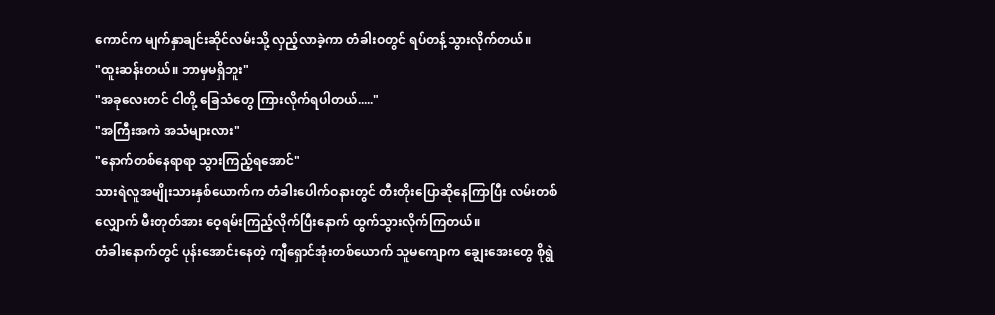ကောင်က မျက်နှာချင်းဆိုင်လမ်းသို့ လှည့်လာခဲ့ကာ တံခါးဝတွင် ရပ်တန့်သွားလိုက်တယ်။
"ထူးဆန်းတယ်။ ဘာမှမရှိဘူး"
"အခုလေးတင် ငါတို့ ခြေသံတွေ ကြားလိုက်ရပါတယ်....."
"အကြီးအကဲ အသံများလား"
"နောက်တစ်နေရာရာ သွားကြည့်ရအောင်"
သားရဲလူအမျိုးသားနှစ်ယောက်က တံခါးပေါက်ဝနားတွင် တီးတိုးပြောဆိုနေကြာပြီး လမ်းတစ်လျှောက် မီးတုတ်အား ဝေ့ရမ်းကြည့်လိုက်ပြီးနောက် ထွက်သွားလိုက်ကြတယ်။
တံခါးနောက်တွင် ပုန်းအောင်းနေတဲ့ ကျီရှောင်အုံးတစ်ယောက် သူမကျောက ချွေးအေးတွေ စိုရွဲ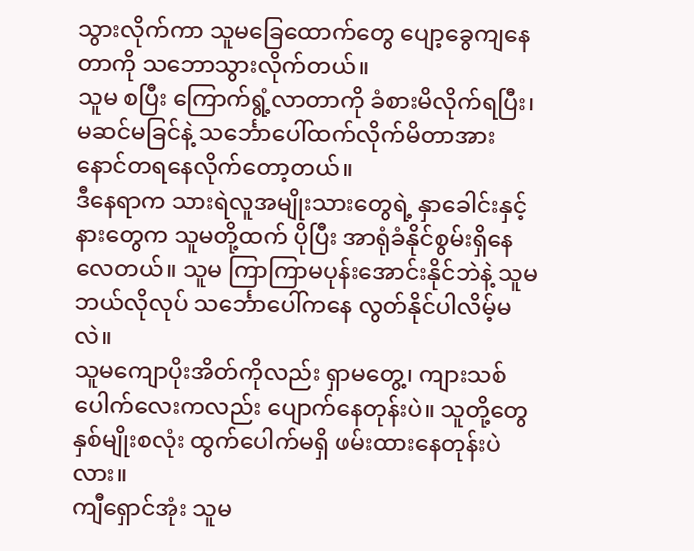သွားလိုက်ကာ သူမခြေထောက်တွေ ပျော့ခွေကျနေတာကို သဘောသွားလိုက်တယ်။
သူမ စပြီး ကြောက်ရွံ့လာတာကို ခံစားမိလိုက်ရပြီး၊ မဆင်မခြင်နဲ့ သင်္ဘောပေါ်ထက်လိုက်မိတာအား နောင်တရနေလိုက်တော့တယ်။
ဒီနေရာက သားရဲလူအမျိုးသားတွေရဲ့ နှာခေါင်းနှင့်နားတွေက သူမတို့ထက် ပိုပြီး အာရုံခံနိုင်စွမ်းရှိနေလေတယ်။ သူမ ကြာကြာမပုန်းအောင်းနိုင်ဘဲနဲ့ သူမ ဘယ်လိုလုပ် သင်္ဘောပေါ်ကနေ လွတ်နိုင်ပါလိမ့်မလဲ။
သူမကျောပိုးအိတ်ကိုလည်း ရှာမတွေ့၊ ကျားသစ်ပေါက်လေးကလည်း ပျောက်နေတုန်းပဲ။ သူတို့တွေ နှစ်မျိုးစလုံး ထွက်ပေါက်မရှိ ဖမ်းထားနေတုန်းပဲလား။
ကျီရှောင်အုံး သူမ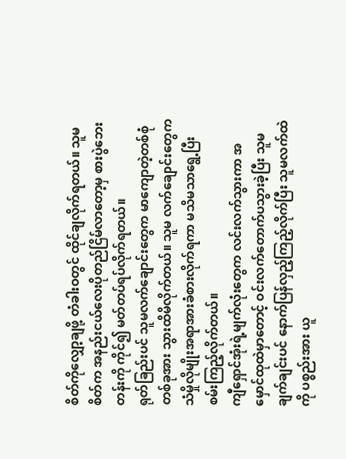စိတ်ကိုလျှော့ချဖို့ တံခါးဝတွင် ထိုင်ချလိုက်ရတယ်။ သူမစိတ်က အနည်းငယ်လေးပိုတည်ငြိမ်လာတော့မှ စားပွဲဘေးတန်းကို ကိုင်၍ မတ်တပ်ရပ်လိုက်ရတယ်။
ရုတ်ခြည်းပင် သူမလက်ချောင်းတွေက မာကျောတဲ့တစ်စုံတစ်ခုအား သွားထိမိလိုက်တယ်။ သူမ လက်ချောင်းတွေက သံမှိုလိုမျိုးအရာအားခံစားလိုက်ရကာ မသိမသာရွေ့ပြီး စမ်းကြည့်လိုက်တယ်။
ကျီရှောင်အုံးရဲ့မျက်လုံးတွေက လင်းလက်သွားကာ အမှောင်ထုထဲမှာတောင့် ဝင်းလက်တောက်ပသွားခဲ့ပြီး သူမ ချက်ချင်းပင် နောက်ပြန်လှည့်ကြည့်လိုက်ပြီး သူမလက်ထဲကို ပစ္စည်းအား ယူ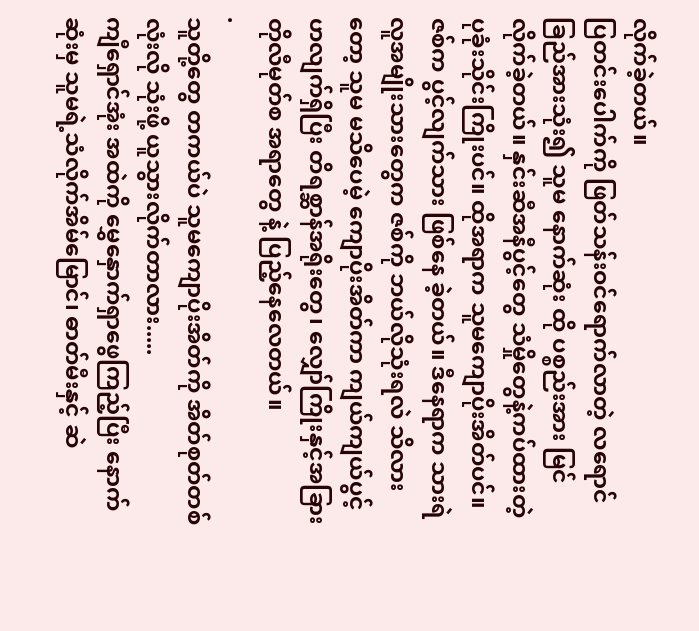လိုက်ခဲ့တယ်။
ပြတင်းပေါက်ကို ဖြတ်သန်းဝင်ရောက်လာတဲ့ လရောင်ခြည်အားသုံး၍ သူမ နောက်ဆုံး ထို ပစ္စည်းအား မြင်လိုက်ခဲ့တယ်။ နှင်းဆီအနီပွင့်တွေ သံမှိုတွေနဲ့ကပ်ထားတဲ့ ပုခုံးသိုင်းကြိုးပင်။ ထိုအရာက သူမကျောပိုးအိတ်ပင်။
ဇစ်က ပွင့်လျက်သား ဖြစ်နေ ခဲ့တယ်။ ဒီနေရာက သားရဲလူအမျိုးသားတွေက ဇစ်ကို ဘယ်လိုသုံးရလဲ သိလားတော့ သူမ မသိပေမဲ့ ကျောပိုးအိတ်ကာ ကျယ်ကျယ်ပွင့်ဟလျက်ရှိပြီး တိရစ္ဆာန်အရိုးတွေ၊ လျှော်ကြိုးနှင့်အခြား တိုလီမုတ်စ အရာတွေ နဲ့ ပြည့်နေလေတယ်။
.
သူတို့တွေ တကယ်ပဲ သူမကျောပိုးအိတ်ကို အိတ်စုတ်တစ်လုံးလို သုံးဖို့ ယူသွားလိုက်တာလား.....
ကျီရှောင်အုံး အထဲကို မွှေနှောက်ရှာဖွေကြည့်ပြီး နောက်ဆုံးမှ သူမရဲ့သံလိုက်အိမ်မြောင်၊ ဓာတ်မီးနှင့် ဆဲ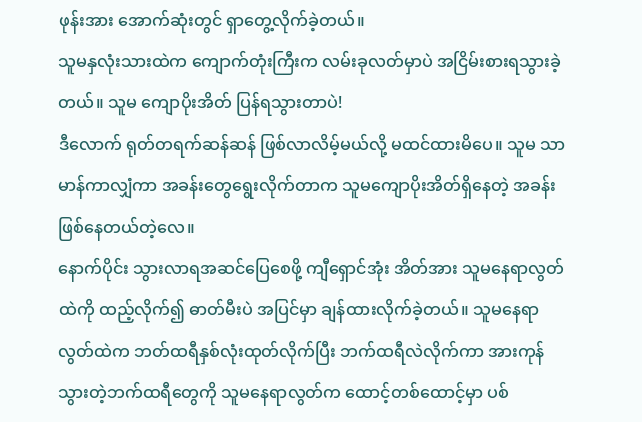ဖုန်းအား အောက်ဆုံးတွင် ရှာတွေ့လိုက်ခဲ့တယ်။
သူမနှလုံးသားထဲက ကျောက်တုံးကြီးက လမ်းခုလတ်မှာပဲ အငြိမ်းစားရသွားခဲ့တယ်။ သူမ ကျောပိုးအိတ် ပြန်ရသွားတာပဲ!
ဒီလောက် ရုတ်တရက်ဆန်ဆန် ဖြစ်လာလိမ့်မယ်လို့ မထင်ထားမိပေ။ သူမ သာမာန်ကာလျှံကာ အခန်းတွေရွေးလိုက်တာက သူမကျောပိုးအိတ်ရှိနေတဲ့ အခန်းဖြစ်နေတယ်တဲ့လေ။
နောက်ပိုင်း သွားလာရအဆင်ပြေစေဖို့ ကျီရှောင်အုံး အိတ်အား သူမနေရာလွတ်ထဲကို ထည့်လိုက်၍ ဓာတ်မီးပဲ အပြင်မှာ ချန်ထားလိုက်ခဲ့တယ်။ သူမနေရာလွတ်ထဲက ဘတ်ထရီနှစ်လုံးထုတ်လိုက်ပြီး ဘက်ထရီလဲလိုက်ကာ အားကုန်သွားတဲ့ဘက်ထရီတွေကို သူမနေရာလွတ်က ထောင့်တစ်ထောင့်မှာ ပစ်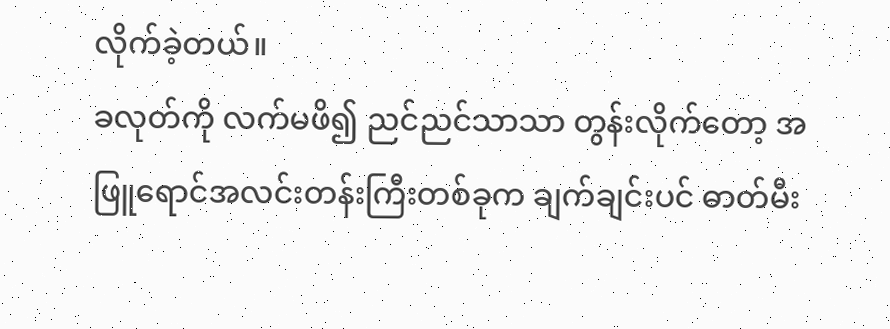လိုက်ခဲ့တယ်။
ခလုတ်ကို လက်မဖိ၍ ညင်ညင်သာသာ တွန်းလိုက်တော့ အဖြူရောင်အလင်းတန်းကြီးတစ်ခုက ချက်ချင်းပင် ဓာတ်မီး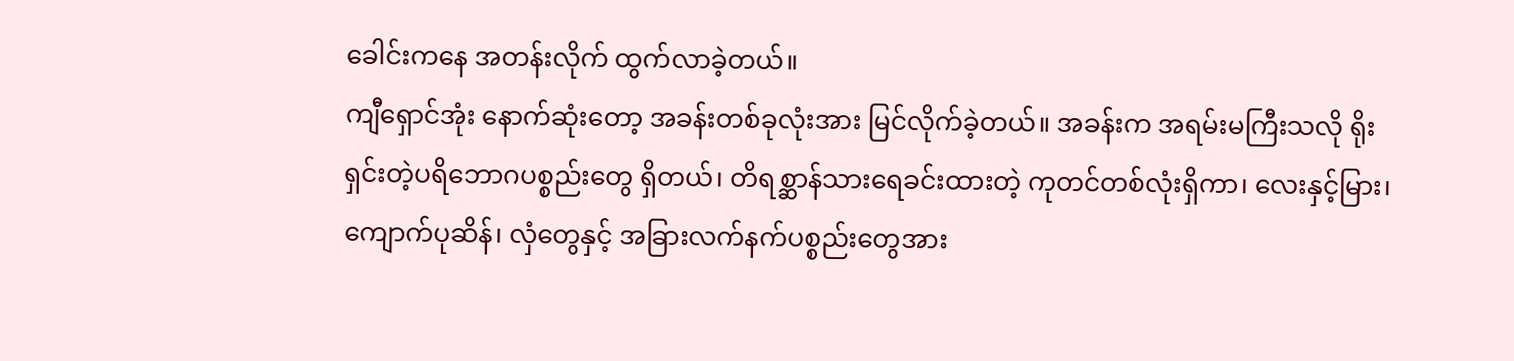ခေါင်းကနေ အတန်းလိုက် ထွက်လာခဲ့တယ်။
ကျီရှောင်အုံး နောက်ဆုံးတော့ အခန်းတစ်ခုလုံးအား မြင်လိုက်ခဲ့တယ်။ အခန်းက အရမ်းမကြီးသလို ရိုးရှင်းတဲ့ပရိဘောဂပစ္စည်းတွေ ရှိတယ်၊ တိရစ္ဆာန်သားရေခင်းထားတဲ့ ကုတင်တစ်လုံးရှိကာ၊ လေးနှင့်မြား၊ ကျောက်ပုဆိန်၊ လှံတွေနှင့် အခြားလက်နက်ပစ္စည်းတွေအား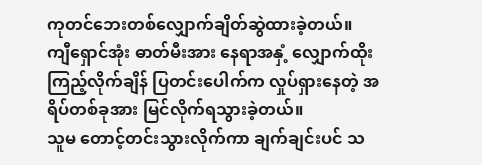ကုတင်ဘေးတစ်လျှောက်ချိတ်ဆွဲထားခဲ့တယ်။
ကျီရှောင်အုံး ဓာတ်မီးအား နေရာအနှံ့ လျှောက်ထိုးကြည့်လိုက်ချိန် ပြတင်းပေါက်က လှုပ်ရှားနေတဲ့ အရိပ်တစ်ခုအား မြင်လိုက်ရသွားခဲ့တယ်။
သူမ တောင့်တင်းသွားလိုက်ကာ ချက်ချင်းပင် သ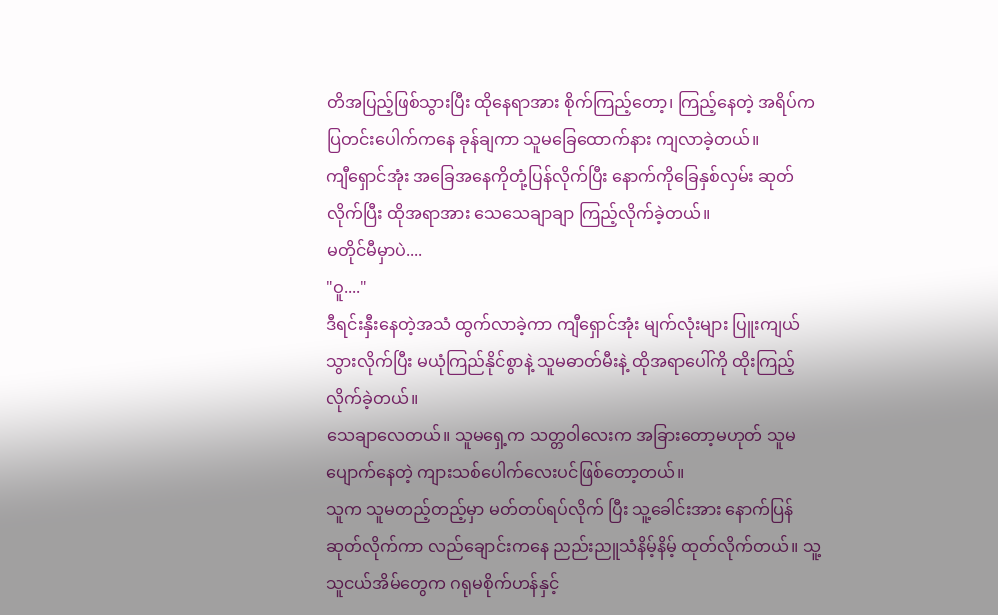တိအပြည့်ဖြစ်သွားပြီး ထိုနေရာအား စိုက်ကြည့်တော့၊ ကြည့်နေတဲ့ အရိပ်က ပြတင်းပေါက်ကနေ ခုန်ချကာ သူမခြေထောက်နား ကျလာခဲ့တယ်။
ကျီရှောင်အုံး အခြေအနေကိုတုံ့ပြန်လိုက်ပြီး နောက်ကိုခြေနှစ်လှမ်း ဆုတ်လိုက်ပြီး ထိုအရာအား သေသေချာချာ ကြည့်လိုက်ခဲ့တယ်။
မတိုင်မီမှာပဲ....
"ဝူ...."
ဒီရင်းနှီးနေတဲ့အသံ ထွက်လာခဲ့ကာ ကျီရှောင်အုံး မျက်လုံးများ ပြူးကျယ်သွားလိုက်ပြီး မယုံကြည်နိုင်စွာနဲ့ သူမဓာတ်မီးနဲ့ ထိုအရာပေါ်ကို ထိုးကြည့်လိုက်ခဲ့တယ်။
သေချာလေတယ်။ သူမရှေ့က သတ္တဝါလေးက အခြားတော့မဟုတ် သူမ ပျောက်နေတဲ့ ကျားသစ်ပေါက်လေးပင်ဖြစ်တော့တယ်။
သူက သူမတည့်တည့်မှာ မတ်တပ်ရပ်လိုက် ပြီး သူ့ခေါင်းအား နောက်ပြန်ဆုတ်လိုက်ကာ လည်ချောင်းကနေ ညည်းညူသံနိမ့်နိမ့် ထုတ်လိုက်တယ်။ သူ့သူငယ်အိမ်တွေက ဂရုမစိုက်ဟန်နှင့်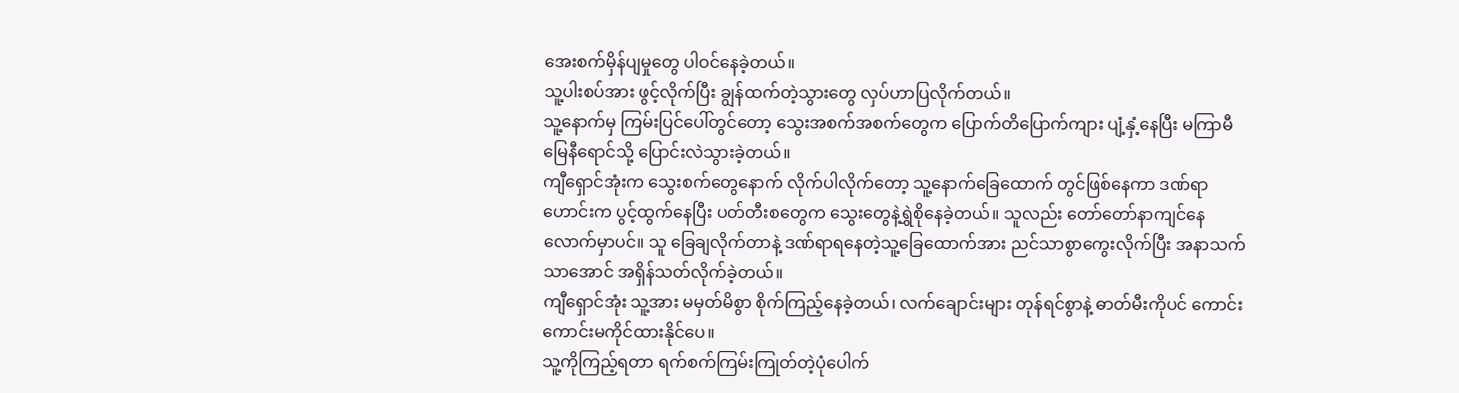အေးစက်မှိန်ပျမှုတွေ ပါဝင်နေခဲ့တယ်။
သူ့ပါးစပ်အား ဖွင့်လိုက်ပြီး ချွန်ထက်တဲ့သွားတွေ လှပ်ဟာပြလိုက်တယ်။
သူ့နောက်မှ ကြမ်းပြင်ပေါ်တွင်တော့ သွေးအစက်အစက်တွေက ပြောက်တိပြောက်ကျား ပျံ့နှံ့နေပြီး မကြာမီ မြေနီရောင်သို့ ပြောင်းလဲသွားခဲ့တယ်။
ကျီရှောင်အုံးက သွေးစက်တွေနောက် လိုက်ပါလိုက်တော့ သူ့နောက်ခြေထောက် တွင်ဖြစ်နေကာ ဒဏ်ရာဟောင်းက ပွင့်ထွက်နေပြီး ပတ်တီးစတွေက သွေးတွေနဲ့ရွှဲစိုနေခဲ့တယ်။ သူလည်း တော်တော်နာကျင်နေလောက်မှာပင်။ သူ ခြေချလိုက်တာနဲ့ ဒဏ်ရာရနေတဲ့သူ့ခြေထောက်အား ညင်သာစွာကွေးလိုက်ပြီး အနာသက်သာအောင် အရှိန်သတ်လိုက်ခဲ့တယ်။
ကျီရှောင်အုံး သူ့အား မမှတ်မိစွာ စိုက်ကြည့်နေခဲ့တယ်၊ လက်ချောင်းများ တုန်ရင်စွာနဲ့ ဓာတ်မီးကိုပင် ကောင်းကောင်းမကိုင်ထားနိုင်ပေ။
သူ့ကိုကြည့်ရတာ ရက်စက်ကြမ်းကြုတ်တဲ့ပုံပေါက်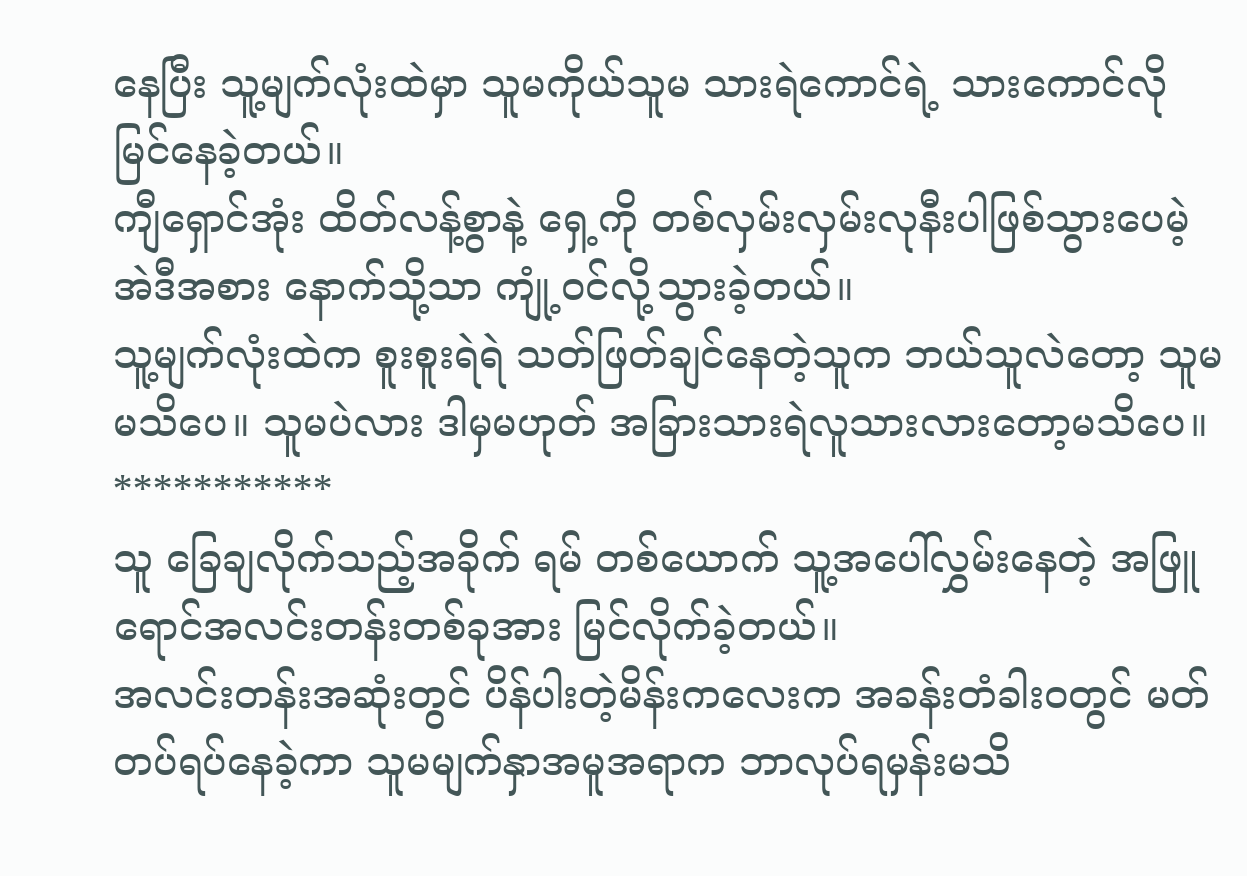နေပြီး သူ့မျက်လုံးထဲမှာ သူမကိုယ်သူမ သားရဲကောင်ရဲ့ သားကောင်လို မြင်နေခဲ့တယ်။
ကျီရှောင်အုံး ထိတ်လန့်စွာနဲ့ ရှေ့ကို တစ်လှမ်းလှမ်းလုနီးပါဖြစ်သွားပေမဲ့ အဲဒီအစား နောက်သို့သာ ကျုံ့ဝင်လို့သွားခဲ့တယ်။
သူ့မျက်လုံးထဲက စူးစူးရဲရဲ သတ်ဖြတ်ချင်နေတဲ့သူက ဘယ်သူလဲတော့ သူမ မသိပေ။ သူမပဲလား ဒါမှမဟုတ် အခြားသားရဲလူသားလားတော့မသိပေ။
***********
သူ ခြေချလိုက်သည့်အခိုက် ရမ် တစ်ယောက် သူ့အပေါ်လွှမ်းနေတဲ့ အဖြူရောင်အလင်းတန်းတစ်ခုအား မြင်လိုက်ခဲ့တယ်။
အလင်းတန်းအဆုံးတွင် ပိန်ပါးတဲ့မိန်းကလေးက အခန်းတံခါးဝတွင် မတ်တပ်ရပ်နေခဲ့ကာ သူမမျက်နှာအမူအရာက ဘာလုပ်ရမှန်းမသိ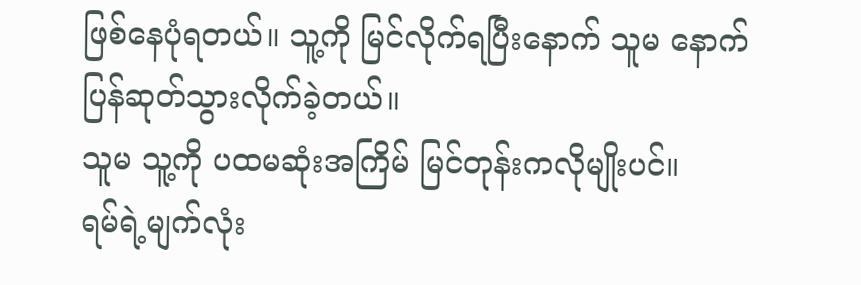ဖြစ်နေပုံရတယ်။ သူ့ကို မြင်လိုက်ရပြီးနောက် သူမ နောက်ပြန်ဆုတ်သွားလိုက်ခဲ့တယ်။
သူမ သူ့ကို ပထမဆုံးအကြိမ် မြင်တုန်းကလိုမျိုးပင်။
ရမ်ရဲ့မျက်လုံး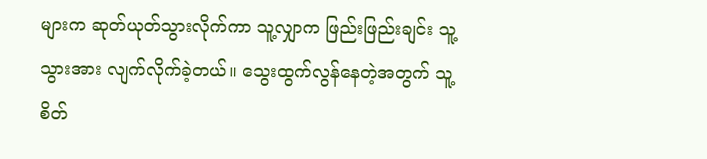များက ဆုတ်ယုတ်သွားလိုက်ကာ သူ့လျှာက ဖြည်းဖြည်းချင်း သူ့သွားအား လျက်လိုက်ခဲ့တယ်။ သွေးထွက်လွန်နေတဲ့အတွက် သူ့စိတ်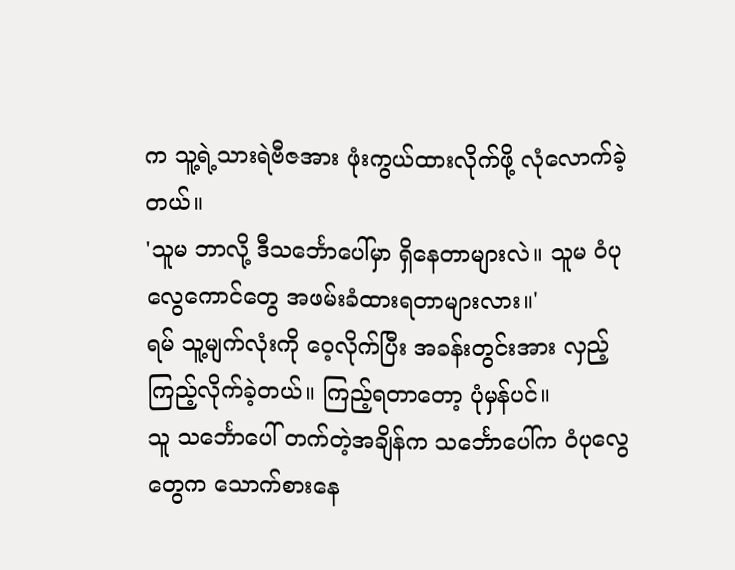က သူ့ရဲ့သားရဲဗီဇအား ဖုံးကွယ်ထားလိုက်ဖို့ လုံလောက်ခဲ့တယ်။
'သူမ ဘာလို့ ဒီသင်္ဘောပေါ်မှာ ရှိနေတာများလဲ။ သူမ ဝံပုလွေကောင်တွေ အဖမ်းခံထားရတာများလား။'
ရမ် သူ့မျက်လုံးကို ဝေ့လိုက်ပြီး အခန်းတွင်းအား လှည့်ကြည့်လိုက်ခဲ့တယ်။ ကြည့်ရတာတော့ ပုံမှန်ပင်။
သူ သင်္ဘောပေါ် တက်တဲ့အချိန်က သင်္ဘောပေါ်က ဝံပုလွေတွေက သောက်စားနေ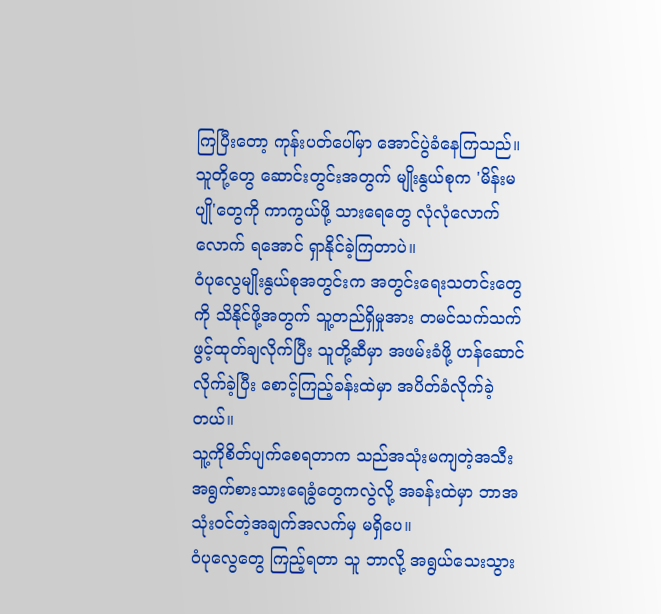ကြပြီးတော့ ကုန်းပတ်ပေါ်မှာ အောင်ပွဲခံနေကြသည်။ သူတို့တွေ ဆောင်းတွင်းအတွက် မျိုးနွယ်စုက 'မိန်းမပျို'တွေကို ကာကွယ်ဖို့ သားရေတွေ လုံလုံလောက်လောက် ရအောင် ရှာနိုင်ခဲ့ကြတာပဲ။
ဝံပုလွေမျိုးနွယ်စုအတွင်းက အတွင်းရေးသတင်းတွေကို သိနိုင်ဖို့အတွက် သူ့တည်ရှိမှုအား တမင်သက်သက်ဖွင့်ထုတ်ချလိုက်ပြီး သူတို့ဆီမှာ အဖမ်းခံဖို့ ဟန်ဆောင်လိုက်ခဲ့ပြီး စောင့်ကြည့်ခန်းထဲမှာ အပိတ်ခံလိုက်ခဲ့တယ်။
သူ့ကိုစိတ်ပျက်စေရတာက သည်အသုံးမကျတဲ့အသီးအရွက်စားသားရေခွံတွေကလွဲလို့ အခန်းထဲမှာ ဘာအသုံးဝင်တဲ့အချက်အလက်မှ မရှိပေ။
ဝံပုလွေတွေ ကြည့်ရတာ သူ ဘာလို့ အရွယ်သေးသွား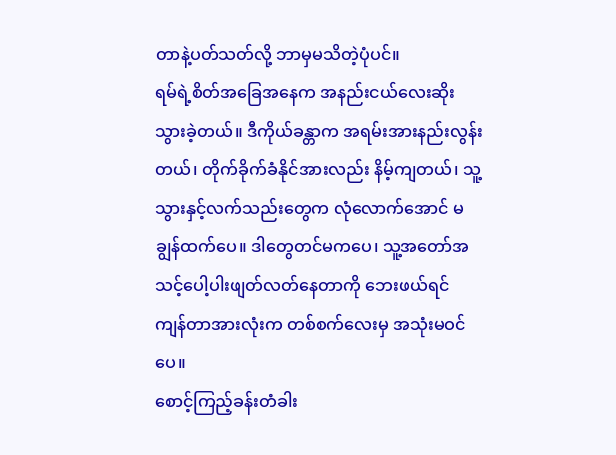တာနဲ့ပတ်သတ်လို့ ဘာမှမသိတဲ့ပုံပင်။
ရမ်ရဲ့စိတ်အခြေအနေက အနည်းငယ်လေးဆိုးသွားခဲ့တယ်။ ဒီကိုယ်ခန္တာက အရမ်းအားနည်းလွန်းတယ်၊ တိုက်ခိုက်ခံနိုင်အားလည်း နိမ့်ကျတယ်၊ သူ့သွားနှင့်လက်သည်းတွေက လုံလောက်အောင် မချွန်ထက်ပေ။ ဒါတွေတင်မကပေ၊ သူ့အတော်အသင့်ပေါ့ပါးဖျတ်လတ်နေတာကို ဘေးဖယ်ရင် ကျန်တာအားလုံးက တစ်စက်လေးမှ အသုံးမဝင်ပေ။
စောင့်ကြည့်ခန်းတံခါး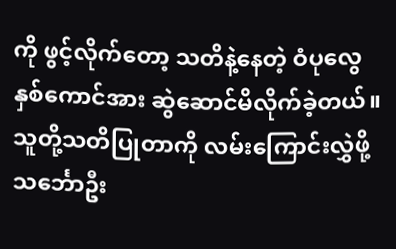ကို ဖွင့်လိုက်တော့ သတိနဲ့နေတဲ့ ဝံပုလွေနှစ်ကောင်အား ဆွဲဆောင်မိလိုက်ခဲ့တယ်။ သူတို့သတိပြုတာကို လမ်းကြောင်းလွှဲဖို့ သင်္ဘောဦး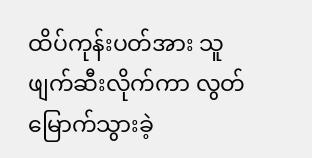ထိပ်ကုန်းပတ်အား သူဖျက်ဆီးလိုက်ကာ လွတ်မြောက်သွားခဲ့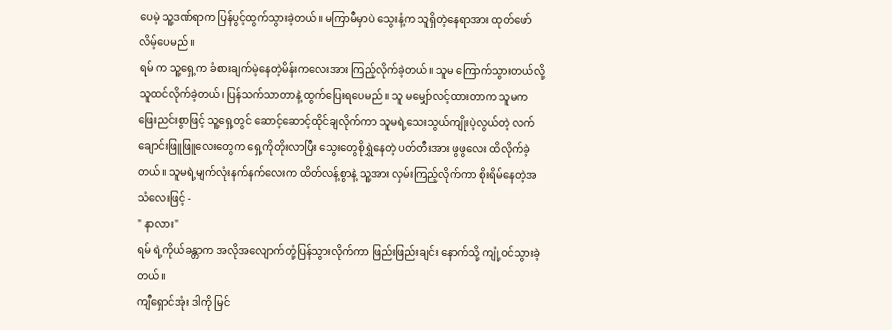ပေမဲ့ သူ့ဒဏ်ရာက ပြန်ပွင့်ထွက်သွားခဲ့တယ်။ မကြာမီမှာပဲ သွေးနံ့က သူရှိတဲ့နေရာအား ထုတ်ဖော်လိမ့်ပေမည်။
ရမ် က သူ့ရှေ့က ခံစားချက်မဲ့နေတဲ့မိန်းကလေးအား ကြည့်လိုက်ခဲ့တယ်။ သူမ ကြောက်သွားတယ်လို့ သူထင်လိုက်ခဲ့တယ်၊ ပြန်သက်သာတာနဲ့ ထွက်ပြေးရပေမည်။ သူ မမျှော်လင့်ထားတာက သူမက ဖြေးညင်းစွာဖြင့် သူ့ရှေ့တွင် ဆောင့်ဆောင့်ထိုင်ချလိုက်ကာ သူမရဲ့သေးသွယ်ကျိုးပဲ့လွယ်တဲ့ လက်ချောင်းဖြူဖြူလေးတွေက ရှေ့ကိုတိုးလာပြီး သွေးတွေစိုရွှဲနေတဲ့ ပတ်တီးအား ဖွဖွလေး ထိလိုက်ခဲ့တယ်။ သူမရဲ့မျက်လုံးနက်နက်လေးက ထိတ်လန့်စွာနဲ့ သူ့အား လှမ်းကြည့်လိုက်ကာ စိုးရိမ်နေတဲ့အသံလေးဖြင့် -
" နာလား"
ရမ် ရဲ့ကိုယ်ခန္တာက အလိုအလျောက်တုံ့ပြန်သွားလိုက်ကာ ဖြည်းဖြည်းချင်း နောက်သို့ ကျုံ့ဝင်သွားခဲ့တယ်။
ကျီရှောင်အုံး ဒါကို မြင်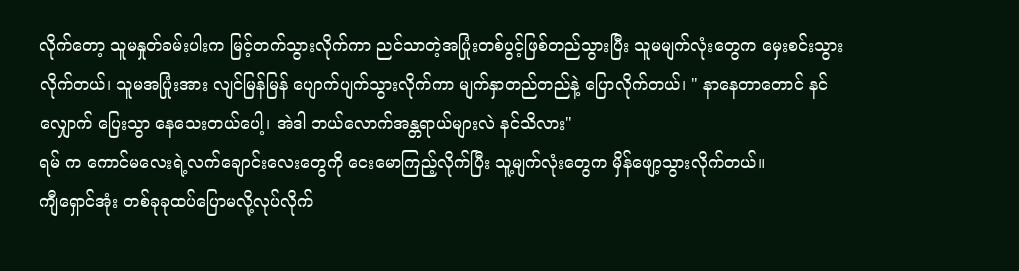လိုက်တော့ သူမနှုတ်ခမ်းပါးက မြင့်တက်သွားလိုက်ကာ ညင်သာတဲ့အပြုံးတစ်ပွင့်ဖြစ်တည်သွားပြီး သူမမျက်လုံးတွေက မှေးစင်းသွားလိုက်တယ်၊ သူမအပြုံးအား လျင်မြန်မြန် ပျောက်ပျက်သွားလိုက်ကာ မျက်နှာတည်တည်နဲ့ ပြောလိုက်တယ်၊ " နာနေတာတောင် နင်လျှောက် ပြေးသွာ နေသေးတယ်ပေါ့၊ အဲဒါ ဘယ်လောက်အန္တရာယ်များလဲ နင်သိလား"
ရမ် က ကောင်မလေးရဲ့လက်ချောင်းလေးတွေကို ငေးမောကြည့်လိုက်ပြီး သူ့မျက်လုံးတွေက မှိန်ဖျော့သွားလိုက်တယ်။
ကျီရှောင်အုံး တစ်ခုခုထပ်ပြောမလို့လုပ်လိုက်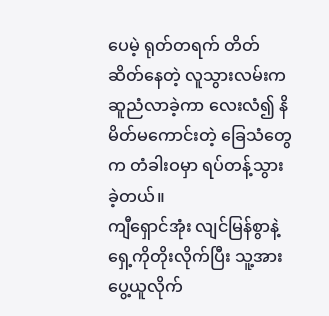ပေမဲ့ ရုတ်တရက် တိတ်ဆိတ်နေတဲ့ လူသွားလမ်းက ဆူညံလာခဲ့ကာ လေးလံ၍ နိမိတ်မကောင်းတဲ့ ခြေသံတွေက တံခါးဝမှာ ရပ်တန့်သွားခဲ့တယ်။
ကျီရှောင်အုံး လျင်မြန်စွာနဲ့ ရှေ့ကိုတိုးလိုက်ပြီး သူ့အား ပွေ့ယူလိုက်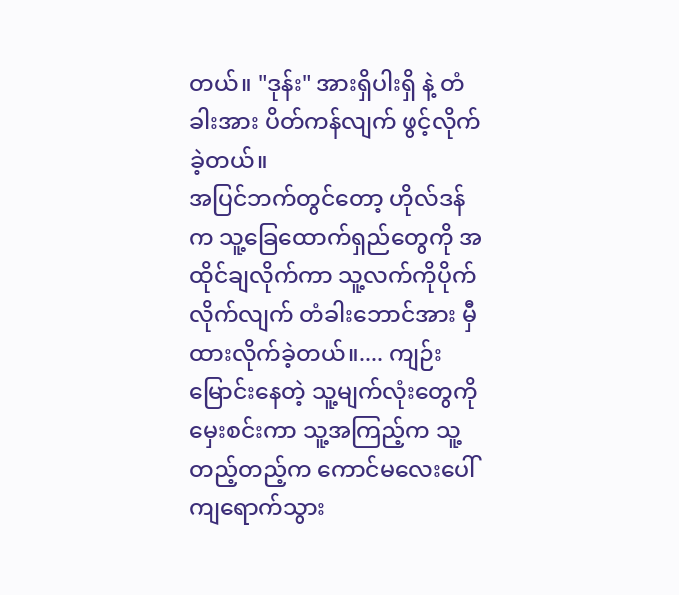တယ်။ "ဒုန်း" အားရှိပါးရှိ နဲ့ တံခါးအား ပိတ်ကန်လျက် ဖွင့်လိုက်ခဲ့တယ်။
အပြင်ဘက်တွင်တော့ ဟိုလ်ဒန်က သူ့ခြေထောက်ရှည်တွေကို အထိုင်ချလိုက်ကာ သူ့လက်ကိုပိုက်လိုက်လျက် တံခါးဘောင်အား မှီထားလိုက်ခဲ့တယ်။.... ကျဉ်းမြောင်းနေတဲ့ သူ့မျက်လုံးတွေကို မှေးစင်းကာ သူ့အကြည့်က သူ့တည့်တည့်က ကောင်မလေးပေါ် ကျရောက်သွား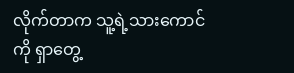လိုက်တာက သူ့ရဲ့သားကောင်ကို ရှာတွေ့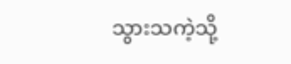သွားသကဲ့သို့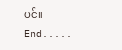ပင်။
End.....